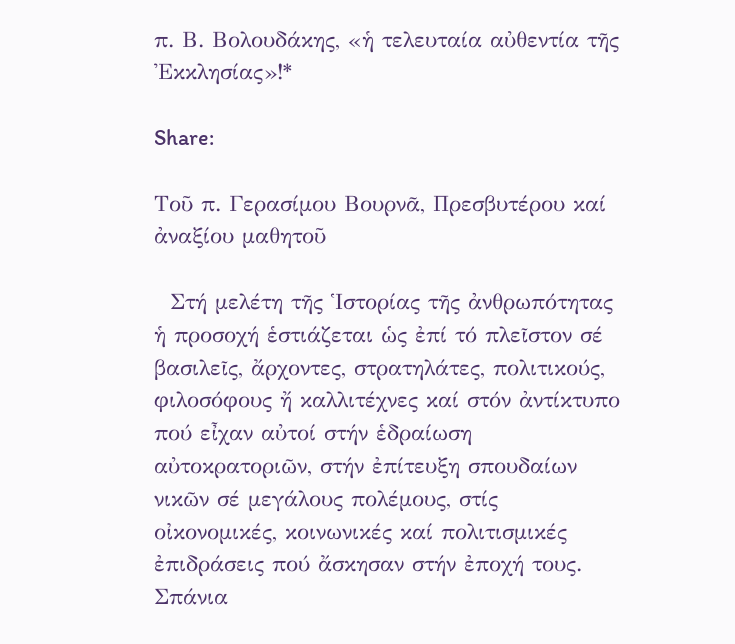π. Β. Βολουδάκης, «ἡ τελευταία αὐθεντία τῆς Ἐκκλησίας»!*

Share:

Τοῦ π. Γερασίμου Βουρνᾶ, Πρεσβυτέρου καί ἀναξίου μαθητοῦ

  Στή μελέτη τῆς Ἱστορίας τῆς ἀνθρωπότητας ἡ προσοχή ἑστιάζεται ὡς ἐπί τό πλεῖστον σέ βασιλεῖς, ἄρχοντες, στρατηλάτες, πολιτικούς, φιλοσόφους ἤ καλλιτέχνες καί στόν ἀντίκτυπο πού εἶχαν αὐτοί στήν ἑδραίωση αὐτοκρατοριῶν, στήν ἐπίτευξη σπουδαίων νικῶν σέ μεγάλους πολέμους, στίς οἰκονομικές, κοινωνικές καί πολιτισμικές ἐπιδράσεις πού ἄσκησαν στήν ἐποχή τους. Σπάνια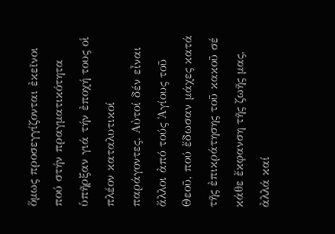ὅμως προσεγγίζονται ἐκεῖνοι πού στήν πραγματικότητα ὑπῆρξαν γιά τήν ἐποχή τους οἱ πλέον καταλυτικοί παράγοντες. Αὐτοί δέν εἶναι ἄλλοι ἀπό τούς Ἁγίους τοῦ Θεοῦ, πού ἔδωσαν μάχες κατά τῆς ἐπικράτησης τοῦ κακοῦ σέ κάθε ἔκφανση τῆς ζωῆς μας, ἀλλά καί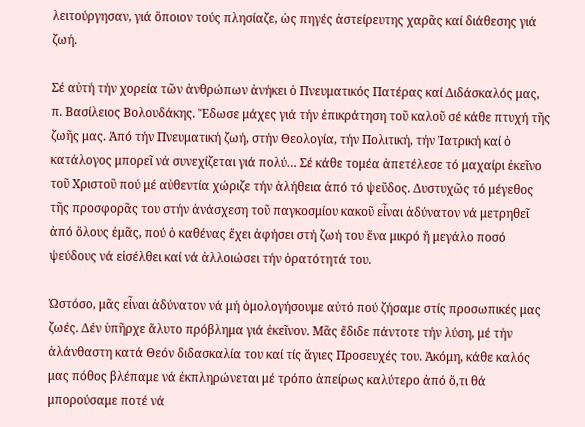λειτούργησαν, γιά ὅποιον τούς πλησίαζε, ὡς πηγές ἀστείρευτης χαρᾶς καί διάθεσης γιά ζωή.

Σέ αὐτή τήν χορεία τῶν ἀνθρώπων ἀνήκει ὁ Πνευματικός Πατέρας καί Διδάσκαλός μας, π. Βασίλειος Βολουδάκης. Ἔδωσε μάχες γιά τήν ἐπικράτηση τοῦ καλοῦ σέ κάθε πτυχή τῆς ζωῆς μας. Ἀπό τήν Πνευματική ζωή, στήν Θεολογία, τήν Πολιτική, τήν Ἰατρική καί ὁ κατάλογος μπορεῖ νά συνεχίζεται γιά πολύ… Σέ κάθε τομέα ἀπετέλεσε τό μαχαίρι ἐκεῖνο τοῦ Χριστοῦ πού μέ αὐθεντία χώριζε τήν ἀλήθεια ἀπό τό ψεῦδος. Δυστυχῶς τό μέγεθος τῆς προσφορᾶς του στήν ἀνάσχεση τοῦ παγκοσμίου κακοῦ εἶναι ἀδύνατον νά μετρηθεῖ ἀπό ὅλους ἐμᾶς, πού ὁ καθένας ἔχει ἀφήσει στή ζωή του ἕνα μικρό ἤ μεγάλο ποσό ψεύδους νά εἰσέλθει καί νά ἀλλοιώσει τήν ὁρατότητά του.

Ὡστόσο, μᾶς εἶναι ἀδύνατον νά μή ὁμολογήσουμε αὐτό πού ζήσαμε στίς προσωπικές μας ζωές. Δέν ὑπῆρχε ἄλυτο πρόβλημα γιά ἐκεῖνον. Μᾶς ἔδιδε πάντοτε τήν λύση, μέ τήν ἀλάνθαστη κατά Θεόν διδασκαλία του καί τίς ἅγιες Προσευχές του. Ἀκόμη, κάθε καλός μας πόθος βλέπαμε νά ἐκπληρώνεται μέ τρόπο ἀπείρως καλύτερο ἀπό ὅ,τι θά μπορούσαμε ποτέ νά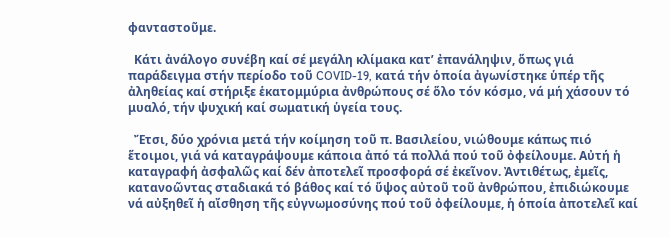φανταστοῦμε.

  Κάτι ἀνάλογο συνέβη καί σέ μεγάλη κλίμακα κατ’ ἐπανάληψιν, ὅπως γιά παράδειγμα στήν περίοδο τοῦ COVID-19, κατά τήν ὁποία ἀγωνίστηκε ὑπέρ τῆς ἀληθείας καί στήριξε ἑκατομμύρια ἀνθρώπους σέ ὅλο τόν κόσμο, νά μή χάσουν τό μυαλό, τήν ψυχική καί σωματική ὑγεία τους.

  Ἔτσι, δύο χρόνια μετά τήν κοίμηση τοῦ π. Βασιλείου, νιώθουμε κάπως πιό ἕτοιμοι, γιά νά καταγράψουμε κάποια ἀπό τά πολλά πού τοῦ ὀφείλουμε. Αὐτή ἡ καταγραφή ἀσφαλῶς καί δέν ἀποτελεῖ προσφορά σέ ἐκεῖνον. Ἀντιθέτως, ἐμεῖς, κατανοῶντας σταδιακά τό βάθος καί τό ὕψος αὐτοῦ τοῦ ἀνθρώπου, ἐπιδιώκουμε νά αὐξηθεῖ ἡ αἴσθηση τῆς εὐγνωμοσύνης πού τοῦ ὀφείλουμε, ἡ ὁποία ἀποτελεῖ καί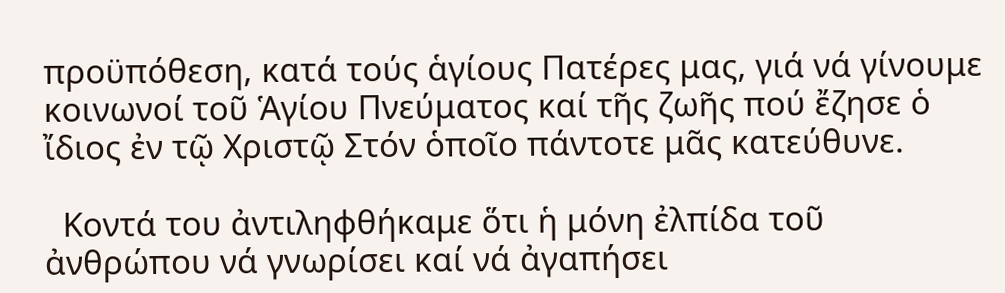προϋπόθεση, κατά τούς ἁγίους Πατέρες μας, γιά νά γίνουμε κοινωνοί τοῦ Ἁγίου Πνεύματος καί τῆς ζωῆς πού ἔζησε ὁ ἴδιος ἐν τῷ Χριστῷ Στόν ὁποῖο πάντοτε μᾶς κατεύθυνε.

  Κοντά του ἀντιληφθήκαμε ὅτι ἡ μόνη ἐλπίδα τοῦ ἀνθρώπου νά γνωρίσει καί νά ἀγαπήσει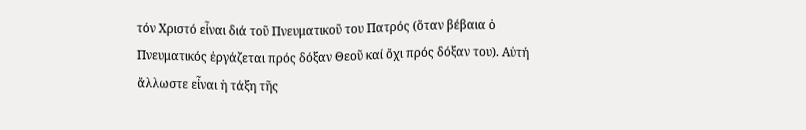τόν Χριστό εἶναι διά τοῦ Πνευματικοῦ του Πατρός (ὅταν βέβαια ὁ Πνευματικός ἐργάζεται πρός δόξαν Θεοῦ καί ὄχι πρός δόξαν του). Αὐτή ἄλλωστε εἶναι ἡ τάξη τῆς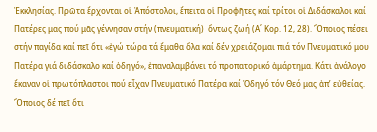Ἐκκλησίας. Πρῶτα ἔρχονται οἱ Ἀπόστολοι, ἔπειτα οἱ Προφῆτες καί τρίτοι οἱ Διδάσκαλοι καί Πατέρες μας πού μᾶς γέννησαν στήν (πνευματική)  ὄντως ζωή (Α΄ Κορ. 12, 28). Ὅποιος πέσει στήν παγίδα καί πεῖ ὅτι «ἐγώ τώρα τά ἔμαθα ὅλα καί δέν χρειάζομαι πιά τόν Πνευματικό μου Πατέρα γιά διδάσκαλο καί ὁδηγό», ἐπαναλαμβάνει τό προπατορικό ἁμάρτημα. Κάτι ἀνάλογο ἔκαναν οἱ πρωτόπλαστοι πού εἶχαν Πνευματικό Πατέρα καί Ὁδηγό τόν Θεό μας ἀπ’ εὐθείας. Ὅποιος δέ πεῖ ὅτι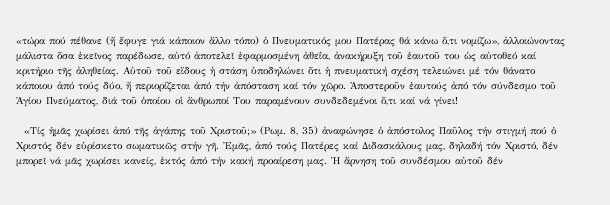«τώρα πού πέθανε (ἤ ἔφυγε γιά κάποιον ἄλλο τόπο) ὁ Πνευματικός μου Πατέρας θά κάνω ὅ,τι νομίζω», ἀλλοιώνοντας μάλιστα ὅσα ἐκεῖνος παρέδωσε, αὐτό ἀποτελεῖ ἐφαρμοσμένη ἀθεΐα, ἀνακήρυξη τοῦ ἑαυτοῦ του ὡς αὐτοθεό καί κριτήριο τῆς ἀληθείας. Αὐτοῦ τοῦ εἴδους ἡ στάση ὑποδηλώνει ὅτι ἡ πνευματική σχέση τελειώνει μέ τόν θάνατο κάποιου ἀπό τούς δύο, ἤ περιορίζεται ἀπό τήν ἀπόσταση καί τόν χῶρο. Ἀποστεροῦν ἑαυτούς ἀπό τόν σύνδεσμο τοῦ Ἁγίου Πνεύματος, διά τοῦ ὁποίου οἱ ἄνθρωποί Του παραμένουν συνδεδεμένοι ὅ,τι καί νά γίνει!

  «Τίς ἡμᾶς χωρίσει ἀπό τῆς ἀγάπης τοῦ Χριστοῦ;» (Ρωμ. 8, 35) ἀναφώνησε ὁ ἀπόστολος Παῦλος τήν στιγμή πού ὁ Χριστός δέν εὑρίσκετο σωματικῶς στήν γῆ. Ἐμᾶς, ἀπό τούς Πατέρες καί Διδασκάλους μας, δηλαδή τόν Χριστό, δέν μπορεῖ νά μᾶς χωρίσει κανείς, ἐκτός ἀπό τήν κακή προαίρεση μας. Ἡ ἄρνηση τοῦ συνδέσμου αὐτοῦ δέν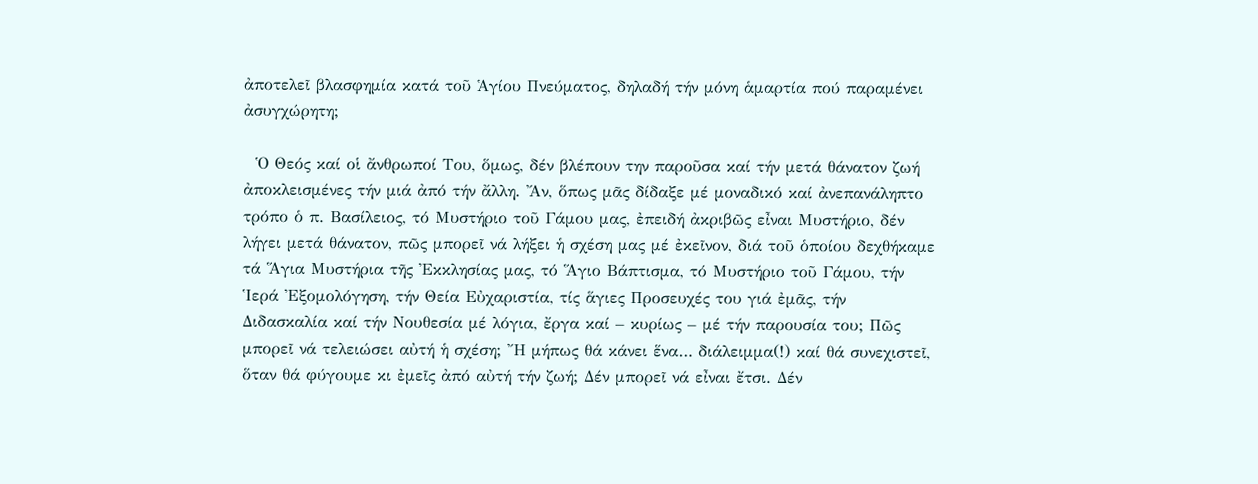ἀποτελεῖ βλασφημία κατά τοῦ Ἁγίου Πνεύματος, δηλαδή τήν μόνη ἁμαρτία πού παραμένει ἀσυγχώρητη;

  Ὁ Θεός καί οἱ ἄνθρωποί Του, ὅμως, δέν βλέπουν την παροῦσα καί τήν μετά θάνατον ζωή ἀποκλεισμένες τήν μιά ἀπό τήν ἄλλη. Ἄν, ὅπως μᾶς δίδαξε μέ μοναδικό καί ἀνεπανάληπτο τρόπο ὁ π. Βασίλειος, τό Μυστήριο τοῦ Γάμου μας, ἐπειδή ἀκριβῶς εἶναι Μυστήριο, δέν λήγει μετά θάνατον, πῶς μπορεῖ νά λήξει ἡ σχέση μας μέ ἐκεῖνον, διά τοῦ ὁποίου δεχθήκαμε τά Ἅγια Μυστήρια τῆς Ἐκκλησίας μας, τό Ἅγιο Βάπτισμα, τό Μυστήριο τοῦ Γάμου, τήν Ἱερά Ἐξομολόγηση, τήν Θεία Εὐχαριστία, τίς ἅγιες Προσευχές του γιά ἐμᾶς, τήν Διδασκαλία καί τήν Νουθεσία μέ λόγια, ἔργα καί – κυρίως – μέ τήν παρουσία του; Πῶς μπορεῖ νά τελειώσει αὐτή ἡ σχέση; Ἤ μήπως θά κάνει ἕνα… διάλειμμα(!) καί θά συνεχιστεῖ, ὅταν θά φύγουμε κι ἐμεῖς ἀπό αὐτή τήν ζωή; Δέν μπορεῖ νά εἶναι ἔτσι. Δέν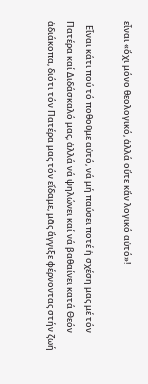εἶναι «ὄχι μόνο θεολογικό, ἀλλά οὔτε κἄν λογικό αὐτό»!

  Εἶναι κάτι πού τό ποθοῦμε αὐτό, νά μή παύσει ποτέ ἡ σχέση μας μέ τόν Πατέρα καί Διδάσκαλό μας, ἀλλά νά ψηλώνει καί νά βαθαίνει κατά Θεόν ἀδιάκοπα, διότι τόν Πατέρα μας τόν εἴδαμε, μᾶς ἄγγιξε φέρνοντας στήν ζωή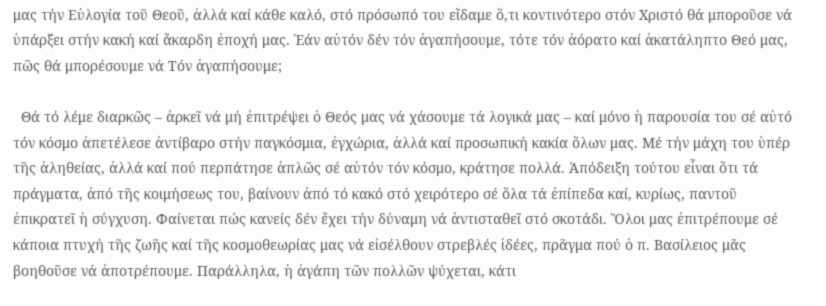μας τήν Εὐλογία τοῦ Θεοῦ, ἀλλά καί κάθε καλό, στό πρόσωπό του εἴδαμε ὅ,τι κοντινότερο στόν Χριστό θά μποροῦσε νά ὑπάρξει στήν κακή καί ἄκαρδη ἐποχή μας. Ἐάν αὐτόν δέν τόν ἀγαπήσουμε, τότε τόν ἀόρατο καί ἀκατάληπτο Θεό μας, πῶς θά μπορέσουμε νά Τόν ἀγαπήσουμε;

  Θά τό λέμε διαρκῶς – ἀρκεῖ νά μή ἐπιτρέψει ὁ Θεός μας νά χάσουμε τά λογικά μας – καί μόνο ἡ παρουσία του σέ αὐτό τόν κόσμο ἀπετέλεσε ἀντίβαρο στήν παγκόσμια, ἐγχώρια, ἀλλά καί προσωπική κακία ὅλων μας. Μέ τήν μάχη του ὑπέρ τῆς ἀληθείας, ἀλλά καί πού περπάτησε ἁπλῶς σέ αὐτόν τόν κόσμο, κράτησε πολλά. Ἀπόδειξη τούτου εἶναι ὅτι τά πράγματα, ἀπό τῆς κοιμήσεως του, βαίνουν ἀπό τό κακό στό χειρότερο σέ ὅλα τά ἐπίπεδα καί, κυρίως, παντοῦ ἐπικρατεῖ ἡ σύγχυση. Φαίνεται πώς κανείς δέν ἔχει τήν δύναμη νά ἀντισταθεῖ στό σκοτάδι. Ὅλοι μας ἐπιτρέπουμε σέ κάποια πτυχή τῆς ζωῆς καί τῆς κοσμοθεωρίας μας νά εἰσέλθουν στρεβλές ἰδέες, πρᾶγμα πού ὁ π. Βασίλειος μᾶς βοηθοῦσε νά ἀποτρέπουμε. Παράλληλα, ἡ ἀγάπη τῶν πολλῶν ψύχεται, κάτι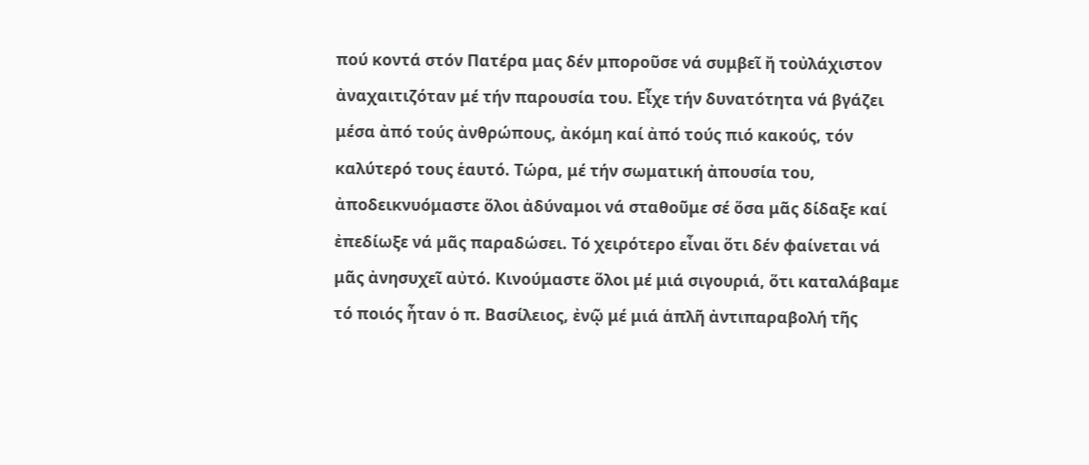πού κοντά στόν Πατέρα μας δέν μποροῦσε νά συμβεῖ ἤ τοὐλάχιστον ἀναχαιτιζόταν μέ τήν παρουσία του. Εἶχε τήν δυνατότητα νά βγάζει μέσα ἀπό τούς ἀνθρώπους, ἀκόμη καί ἀπό τούς πιό κακούς, τόν καλύτερό τους ἑαυτό. Τώρα, μέ τήν σωματική ἀπουσία του, ἀποδεικνυόμαστε ὅλοι ἀδύναμοι νά σταθοῦμε σέ ὅσα μᾶς δίδαξε καί ἐπεδίωξε νά μᾶς παραδώσει. Τό χειρότερο εἶναι ὅτι δέν φαίνεται νά μᾶς ἀνησυχεῖ αὐτό. Κινούμαστε ὅλοι μέ μιά σιγουριά, ὅτι καταλάβαμε τό ποιός ἦταν ὁ π. Βασίλειος, ἐνῷ μέ μιά ἁπλῆ ἀντιπαραβολή τῆς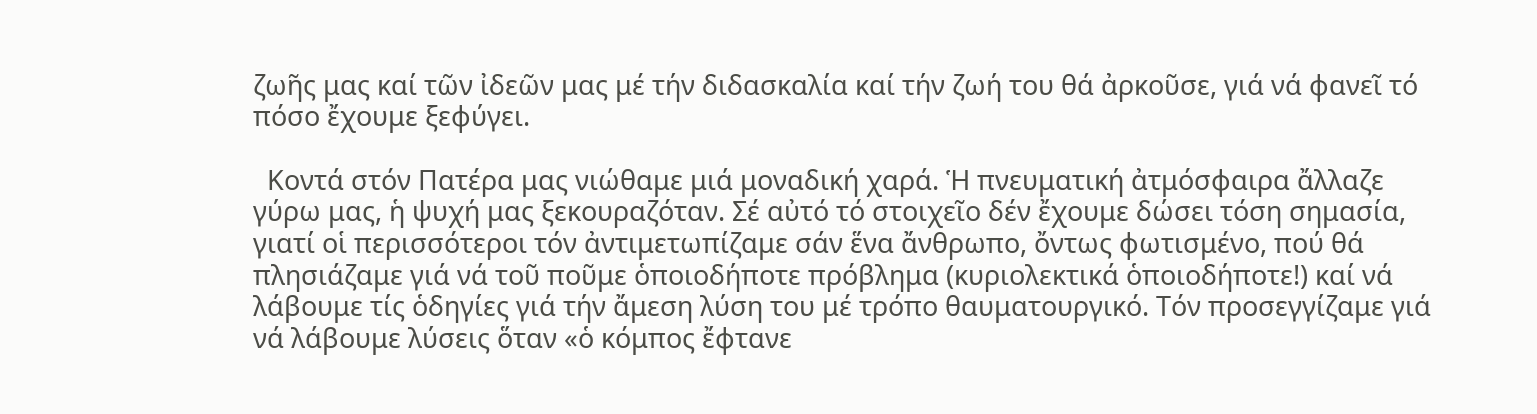ζωῆς μας καί τῶν ἰδεῶν μας μέ τήν διδασκαλία καί τήν ζωή του θά ἀρκοῦσε, γιά νά φανεῖ τό πόσο ἔχουμε ξεφύγει.

  Κοντά στόν Πατέρα μας νιώθαμε μιά μοναδική χαρά. Ἡ πνευματική ἀτμόσφαιρα ἄλλαζε γύρω μας, ἡ ψυχή μας ξεκουραζόταν. Σέ αὐτό τό στοιχεῖο δέν ἔχουμε δώσει τόση σημασία, γιατί οἱ περισσότεροι τόν ἀντιμετωπίζαμε σάν ἕνα ἄνθρωπο, ὄντως φωτισμένο, πού θά πλησιάζαμε γιά νά τοῦ ποῦμε ὁποιοδήποτε πρόβλημα (κυριολεκτικά ὁποιοδήποτε!) καί νά λάβουμε τίς ὁδηγίες γιά τήν ἄμεση λύση του μέ τρόπο θαυματουργικό. Τόν προσεγγίζαμε γιά νά λάβουμε λύσεις ὅταν «ὁ κόμπος ἔφτανε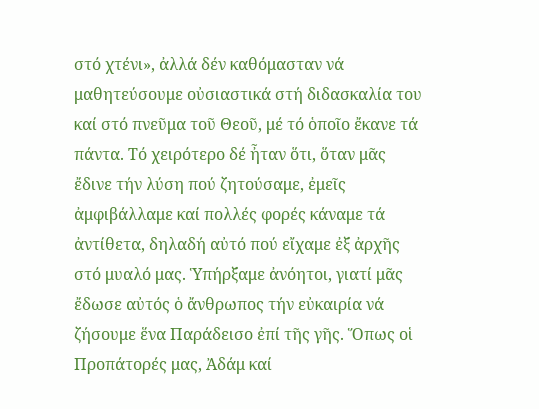στό χτένι», ἀλλά δέν καθόμασταν νά μαθητεύσουμε οὐσιαστικά στή διδασκαλία του καί στό πνεῦμα τοῦ Θεοῦ, μέ τό ὁποῖο ἔκανε τά πάντα. Τό χειρότερο δέ ἦταν ὅτι, ὅταν μᾶς ἔδινε τήν λύση πού ζητούσαμε, ἐμεῖς ἀμφιβάλλαμε καί πολλές φορές κάναμε τά ἀντίθετα, δηλαδή αὐτό πού εἴχαμε ἐξ ἀρχῆς στό μυαλό μας. Ὑπήρξαμε ἀνόητοι, γιατί μᾶς ἔδωσε αὐτός ὁ ἄνθρωπος τήν εὐκαιρία νά ζήσουμε ἕνα Παράδεισο ἐπί τῆς γῆς. Ὅπως οἱ Προπάτορές μας, Ἀδάμ καί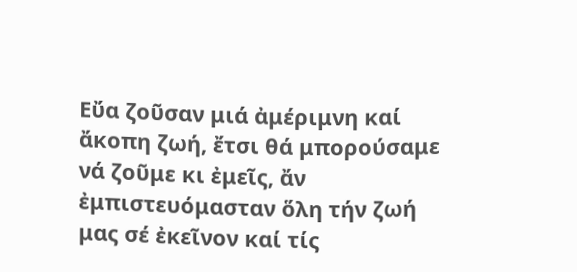Εὔα ζοῦσαν μιά ἀμέριμνη καί ἄκοπη ζωή, ἔτσι θά μπορούσαμε νά ζοῦμε κι ἐμεῖς, ἄν ἐμπιστευόμασταν ὅλη τήν ζωή μας σέ ἐκεῖνον καί τίς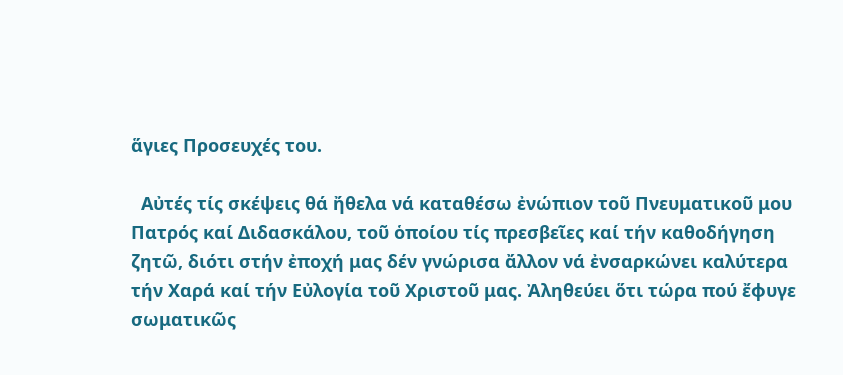ἅγιες Προσευχές του.

  Αὐτές τίς σκέψεις θά ἤθελα νά καταθέσω ἐνώπιον τοῦ Πνευματικοῦ μου Πατρός καί Διδασκάλου, τοῦ ὁποίου τίς πρεσβεῖες καί τήν καθοδήγηση ζητῶ, διότι στήν ἐποχή μας δέν γνώρισα ἄλλον νά ἐνσαρκώνει καλύτερα τήν Χαρά καί τήν Εὐλογία τοῦ Χριστοῦ μας. Ἀληθεύει ὅτι τώρα πού ἔφυγε σωματικῶς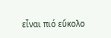εἶναι πιό εὔκολο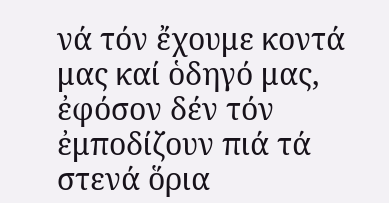νά τόν ἔχουμε κοντά μας καί ὁδηγό μας, ἐφόσον δέν τόν ἐμποδίζουν πιά τά στενά ὅρια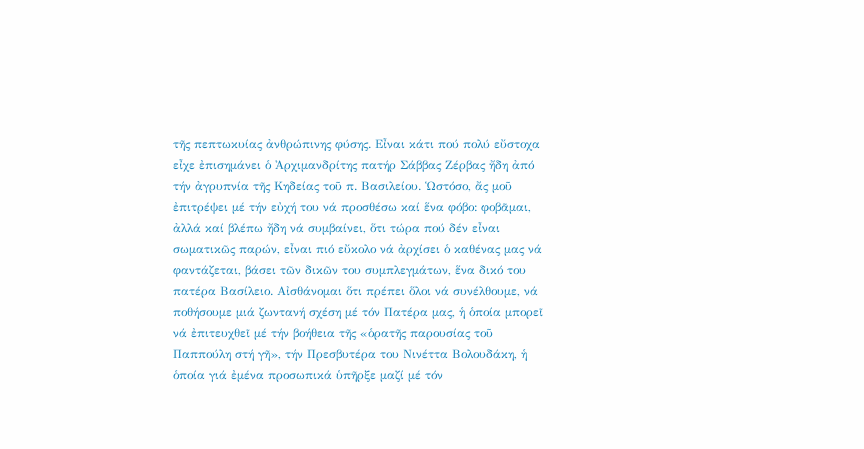τῆς πεπτωκυίας ἀνθρώπινης φύσης. Εἶναι κάτι πού πολύ εὔστοχα εἶχε ἐπισημάνει ὁ Ἀρχιμανδρίτης πατήρ Σάββας Ζέρβας ἤδη ἀπό τήν ἀγρυπνία τῆς Κηδείας τοῦ π. Βασιλείου. Ὡστόσο, ἄς μοῦ ἐπιτρέψει μέ τήν εὐχή του νά προσθέσω καί ἕνα φόβο: φοβᾶμαι, ἀλλά καί βλέπω ἤδη νά συμβαίνει, ὅτι τώρα πού δέν εἶναι σωματικῶς παρών, εἶναι πιό εὔκολο νά ἀρχίσει ὁ καθένας μας νά φαντάζεται, βάσει τῶν δικῶν του συμπλεγμάτων, ἕνα δικό του πατέρα Βασίλειο. Αἰσθάνομαι ὅτι πρέπει ὅλοι νά συνέλθουμε, νά ποθήσουμε μιά ζωντανή σχέση μέ τόν Πατέρα μας, ἡ ὁποία μπορεῖ νά ἐπιτευχθεῖ μέ τήν βοήθεια τῆς «ὁρατῆς παρουσίας τοῦ Παππούλη στή γῆ», τήν Πρεσβυτέρα του Νινέττα Βολουδάκη, ἡ ὁποία γιά ἐμένα προσωπικά ὑπῆρξε μαζί μέ τόν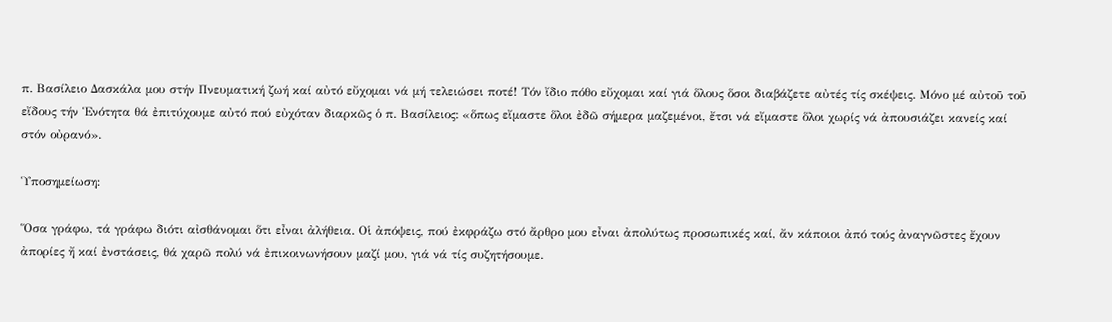π. Βασίλειο Δασκάλα μου στήν Πνευματική ζωή καί αὐτό εὔχομαι νά μή τελειώσει ποτέ! Τόν ἴδιο πόθο εὔχομαι καί γιά ὅλους ὅσοι διαβάζετε αὐτές τίς σκέψεις. Μόνο μέ αὐτοῦ τοῦ εἴδους τήν Ἑνότητα θά ἐπιτύχουμε αὐτό πού εὐχόταν διαρκῶς ὁ π. Βασίλειος: «ὅπως εἴμαστε ὅλοι ἐδῶ σήμερα μαζεμένοι, ἔτσι νά εἴμαστε ὅλοι χωρίς νά ἀπουσιάζει κανείς καί στόν οὐρανό».

Ὑποσημείωση:

Ὅσα γράφω, τά γράφω διότι αἰσθάνομαι ὅτι εἶναι ἀλήθεια. Οἱ ἀπόψεις, πού ἐκφράζω στό ἄρθρο μου εἶναι ἀπολύτως προσωπικές καί, ἄν κάποιοι ἀπό τούς ἀναγνῶστες ἔχουν ἀπορίες ἤ καί ἐνστάσεις, θά χαρῶ πολύ νά ἐπικοινωνήσουν μαζί μου, γιά νά τίς συζητήσουμε.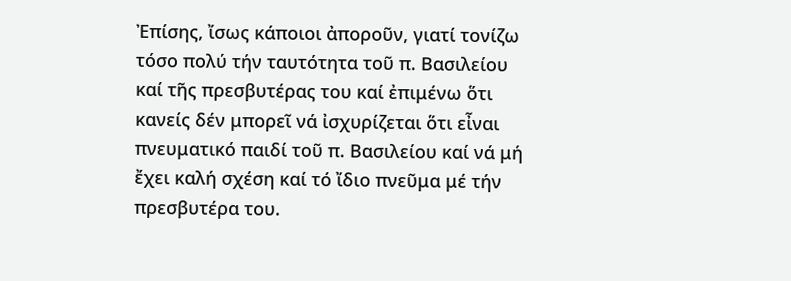Ἐπίσης, ἴσως κάποιοι ἀποροῦν, γιατί τονίζω τόσο πολύ τήν ταυτότητα τοῦ π. Βασιλείου καί τῆς πρεσβυτέρας του καί ἐπιμένω ὅτι κανείς δέν μπορεῖ νά ἰσχυρίζεται ὅτι εἶναι πνευματικό παιδί τοῦ π. Βασιλείου καί νά μή ἔχει καλή σχέση καί τό ἴδιο πνεῦμα μέ τήν πρεσβυτέρα του.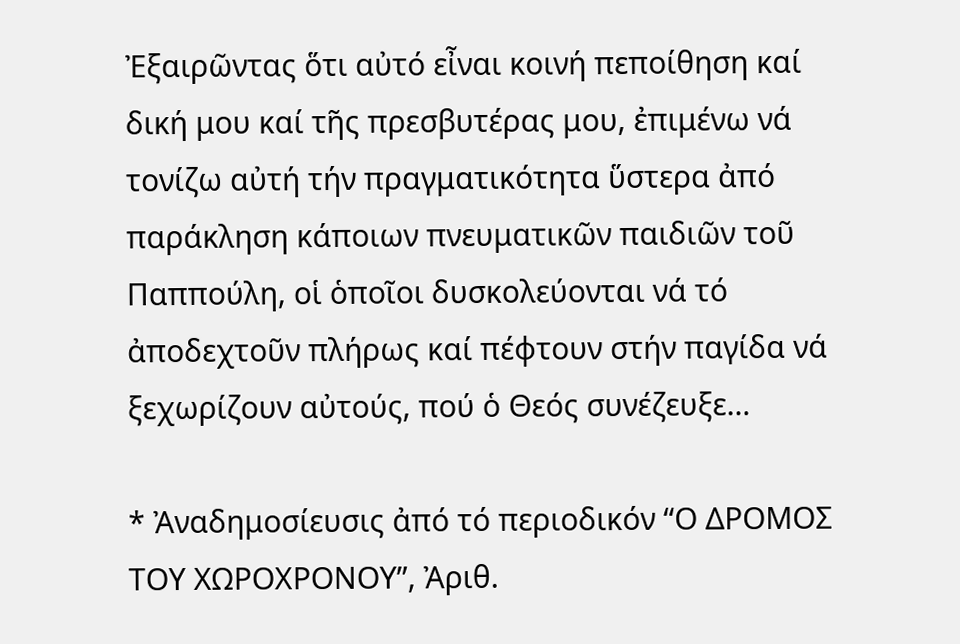Ἐξαιρῶντας ὅτι αὐτό εἶναι κοινή πεποίθηση καί δική μου καί τῆς πρεσβυτέρας μου, ἐπιμένω νά τονίζω αὐτή τήν πραγματικότητα ὕστερα ἀπό παράκληση κάποιων πνευματικῶν παιδιῶν τοῦ Παππούλη, οἱ ὁποῖοι δυσκολεύονται νά τό ἀποδεχτοῦν πλήρως καί πέφτουν στήν παγίδα νά ξεχωρίζουν αὐτούς, πού ὁ Θεός συνέζευξε…

* Ἀναδημοσίευσις ἀπό τό περιοδικόν “Ο ΔΡΟΜΟΣ ΤΟΥ ΧΩΡΟΧΡΟΝΟΥ”, Ἀριθ.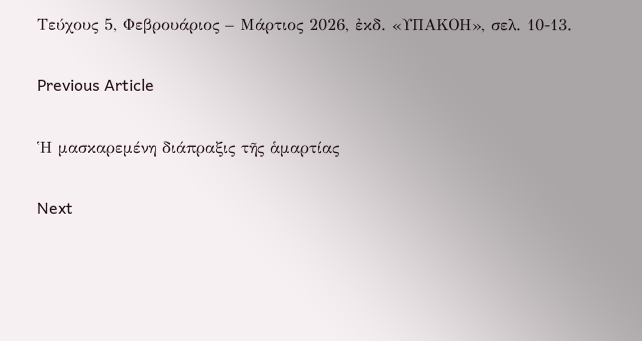Τεύχους 5, Φεβρουάριος – Μάρτιος 2026, ἐκδ. «ΥΠΑΚΟΗ», σελ. 10-13.

Previous Article

Ἡ μασκαρεμένη διάπραξις τῆς ἁμαρτίας

Next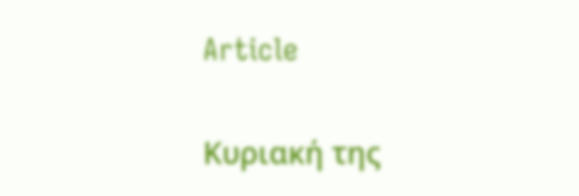Article

Κυριακή της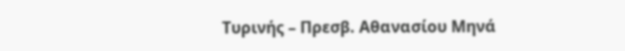Τυρινής – Πρεσβ. Αθανασίου Μηνά